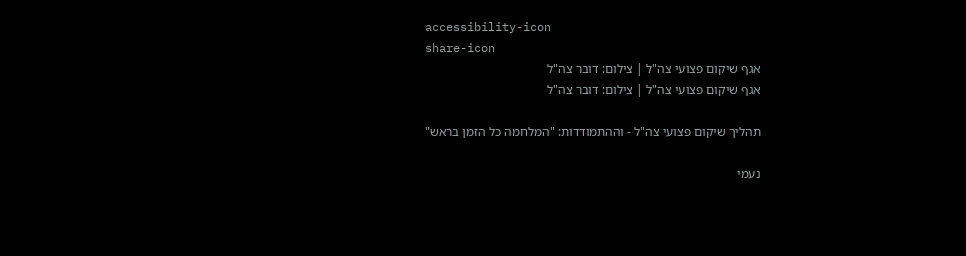accessibility-icon
share-icon
אגף שיקום פצועי צה"ל | צילום: דובר צה"ל
אגף שיקום פצועי צה"ל | צילום: דובר צה"ל

תהליך שיקום פצועי צה"ל - וההתמודדות: "המלחמה כל הזמן בראש"

נעמי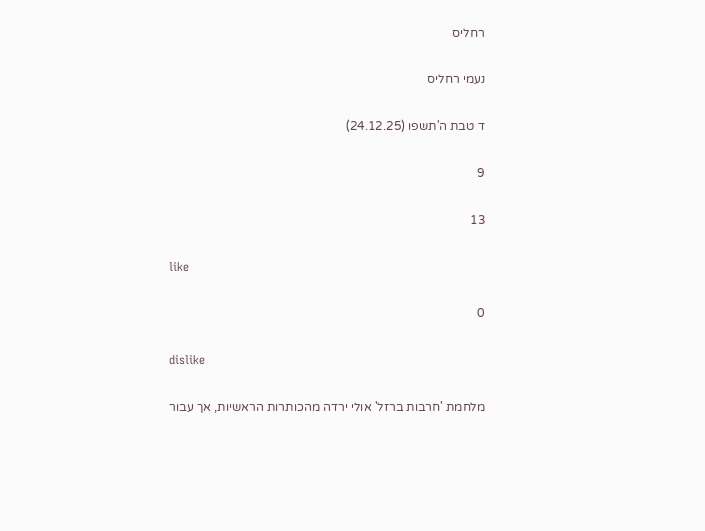רחליס

נעמי רחליס

ד טבת ה'תשפו (24.12.25)

9

13

like

0

dislike

מלחמת 'חרבות ברזל' אולי ירדה מהכותרות הראשיות, אך עבור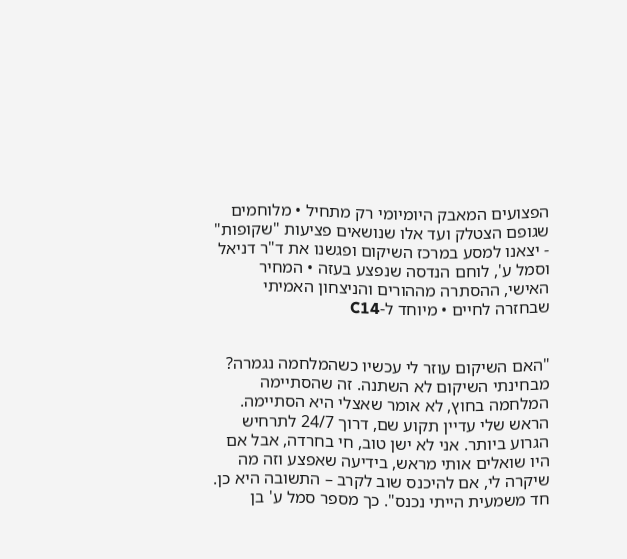הפצועים המאבק היומיומי רק מתחיל • מלוחמים שגופם הצטלק ועד אלו שנושאים פציעות "שקופות" - יצאנו למסע במרכז השיקום ופגשנו את ד"ר דניאל וסמל ע', לוחם הנדסה שנפצע בעזה • המחיר האישי, ההסתרה מההורים והניצחון האמיתי שבחזרה לחיים • מיוחד ל-C14


"האם השיקום עוזר לי עכשיו כשהמלחמה נגמרה? מבחינתי השיקום לא השתנה. זה שהסתיימה המלחמה בחוץ, לא אומר שאצלי היא הסתיימה. הראש שלי עדיין תקוע שם, דרוך 24/7 לתרחיש הגרוע ביותר. אני לא ישן טוב, חי בחרדה, אבל אם היו שואלים אותי מראש, בידיעה שאפצע וזה מה שיקרה לי, אם להיכנס שוב לקרב – התשובה היא כן. חד משמעית הייתי נכנס". כך מספר סמל ע' בן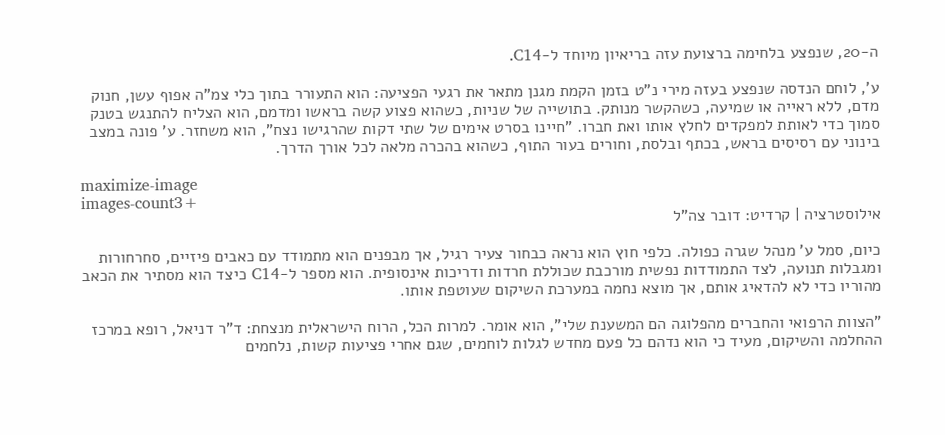ה-20, שנפצע בלחימה ברצועת עזה בריאיון מיוחד ל-C14.

ע', לוחם הנדסה שנפצע בעזה מירי נ"ט בזמן הקמת מגנן מתאר את רגעי הפציעה: הוא התעורר בתוך כלי צמ"ה אפוף עשן, חנוק מדם, ללא ראייה או שמיעה, כשהקשר מנותק. בתושייה של שניות, כשהוא פצוע קשה בראשו ומדמם, הוא הצליח להתנגש בטנק סמוך כדי לאותת למפקדים לחלץ אותו ואת חברו. "חיינו בסרט אימים של שתי דקות שהרגישו נצח", הוא משחזר. ע' פונה במצב בינוני עם רסיסים בראש, בכתף ובלסת, וחורים בעור התוף, כשהוא בהכרה מלאה לכל אורך הדרך.

maximize-image
images-count3+
אילוסטרציה | קרדיט: דובר צה"ל

כיום, סמל ע' מנהל שגרה כפולה. כלפי חוץ הוא נראה כבחור צעיר רגיל, אך מבפנים הוא מתמודד עם כאבים פיזיים, סחרחורות ומגבלות תנועה, לצד התמודדות נפשית מורכבת שכוללת חרדות ודריכות אינסופית. הוא מספר ל-C14 כיצד הוא מסתיר את הכאב מהוריו כדי לא להדאיג אותם, אך מוצא נחמה במערכת השיקום שעוטפת אותו.

"הצוות הרפואי והחברים מהפלוגה הם המשענת שלי", הוא אומר. למרות הכל, הרוח הישראלית מנצחת: ד"ר דניאל, רופא במרכז ההחלמה והשיקום, מעיד כי הוא נדהם כל פעם מחדש לגלות לוחמים, שגם אחרי פציעות קשות, נלחמים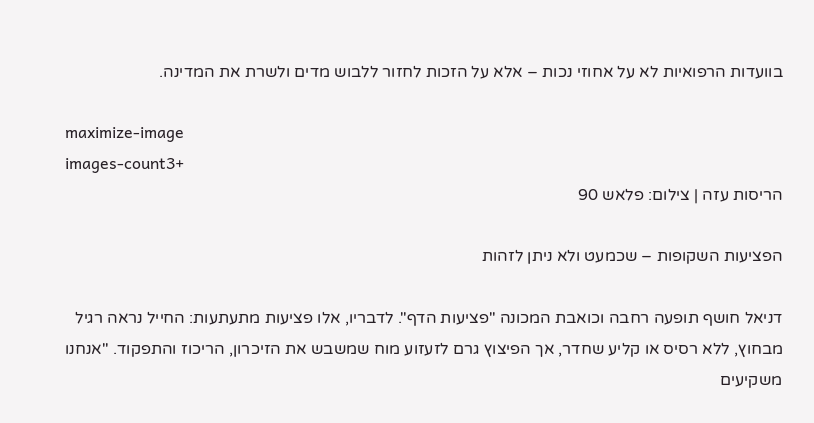בוועדות הרפואיות לא על אחוזי נכות – אלא על הזכות לחזור ללבוש מדים ולשרת את המדינה.

maximize-image
images-count3+
הריסות עזה | צילום: פלאש 90

הפציעות השקופות – שכמעט ולא ניתן לזהות

דניאל חושף תופעה רחבה וכואבת המכונה "פציעות הדף". לדבריו, אלו פציעות מתעתעות: החייל נראה רגיל מבחוץ, ללא רסיס או קליע שחדר, אך הפיצוץ גרם לזעזוע מוח שמשבש את הזיכרון, הריכוז והתפקוד. "אנחנו משקיעים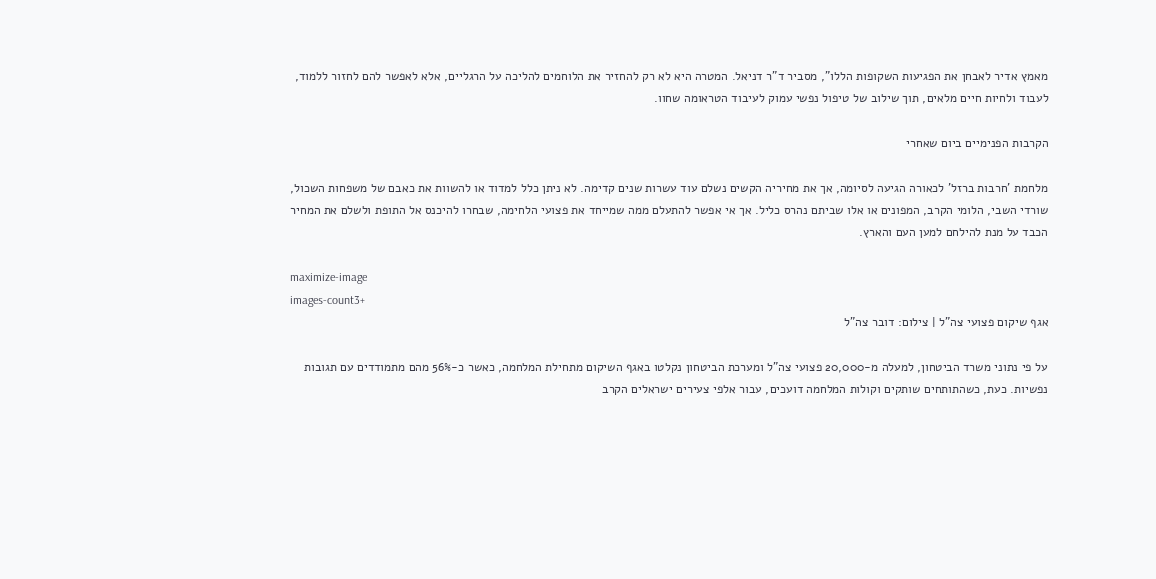מאמץ אדיר לאבחן את הפגיעות השקופות הללו", מסביר ד"ר דניאל. המטרה היא לא רק להחזיר את הלוחמים להליכה על הרגליים, אלא לאפשר להם לחזור ללמוד, לעבוד ולחיות חיים מלאים, תוך שילוב של טיפול נפשי עמוק לעיבוד הטראומה שחוו.

הקרבות הפנימיים ביום שאחרי

מלחמת 'חרבות ברזל' לכאורה הגיעה לסיומה, אך את מחיריה הקשים נשלם עוד עשרות שנים קדימה. לא ניתן כלל למדוד או להשוות את כאבם של משפחות השכול, שורדי השבי, הלומי הקרב, המפונים או אלו שביתם נהרס כליל. אך אי אפשר להתעלם ממה שמייחד את פצועי הלחימה, שבחרו להיכנס אל התופת ולשלם את המחיר הכבד על מנת להילחם למען העם והארץ.

maximize-image
images-count3+
אגף שיקום פצועי צה"ל | צילום: דובר צה"ל

על פי נתוני משרד הביטחון, למעלה מ-20,000 פצועי צה"ל ומערכת הביטחון נקלטו באגף השיקום מתחילת המלחמה, כאשר כ-56% מהם מתמודדים עם תגובות נפשיות. כעת, כשהתותחים שותקים וקולות המלחמה דועכים, עבור אלפי צעירים ישראלים הקרב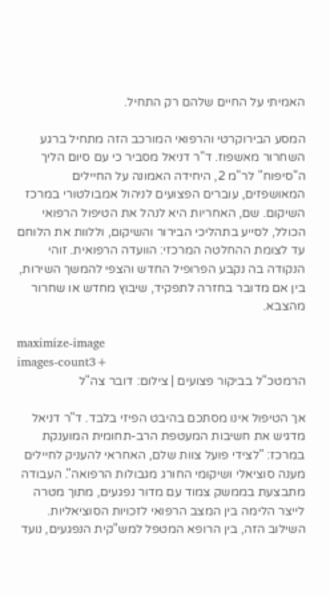האמיתי על החיים שלהם רק התחיל.

המסע הבירוקרטי והרפואי המורכב הזה מתחיל ברגע השחרור מאשפוז. ד"ר דניאל מסביר כי עם סיום הליך ה"סיפוח" לר"מ 2, היחידה האמונה על החיילים המאושפזים, עוברים הפצועים לניהול אמבולטורי במרכז השיקום. שם, האחריות היא לנהל את הטיפול הרפואי הכולל, לסייע בתהליכי הבירור והשיקום, וללוות את הלוחם עד לצומת ההחלטה המרכזי: הוועדה הרפואית. זוהי הנקודה בה נקבע הפרופיל החדש והצפי להמשך השירות, בין אם מדובר בחזרה לתפקיד, שיבוץ מחדש או שחרור מהצבא.

maximize-image
images-count3+
הרמטכ"ל בביקור פצועים | צילום: דובר צה"ל

אך הטיפול אינו מסתכם בהיבט הפיזי בלבד. ד"ר דניאל מדגיש את חשיבות המעטפת הרב-תחומית המוענקת במרכז: "לצידי פועל צוות שלם, האחראי להעניק לחיילים מענה סוציאלי ושיקומי החורג מגבולות הרפואה". העבודה מתבצעת בממשק צמוד עם מדור נפגעים, מתוך מטרה לייצר הלימה בין המצב הרפואי לזכויות הסוציאליות. השילוב הזה, בין הרופא המטפל למש"קית הנפגעים, נועד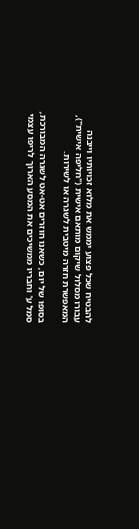להבטיח שכל פצוע יממש את מלוא זכויותיו וייבנה עבורו מסלול שיקום מותאם אישית ("חליפה אישית"), המאפשרת חזרה מיטבית לשגרה או לשירות.

בסופו של יום, כשאנו חוזרים אט-אט לשגרה המבורכת, סמל ע' וחבריו ממשיכים את המסע הארוך לריפו עצמי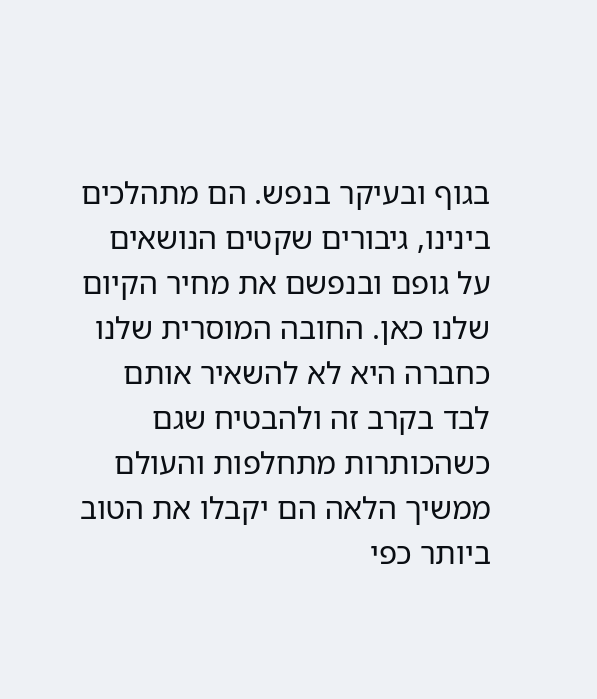בגוף ובעיקר בנפש. הם מתהלכים בינינו, גיבורים שקטים הנושאים על גופם ובנפשם את מחיר הקיום שלנו כאן. החובה המוסרית שלנו כחברה היא לא להשאיר אותם לבד בקרב זה ולהבטיח שגם כשהכותרות מתחלפות והעולם ממשיך הלאה הם יקבלו את הטוב ביותר כפי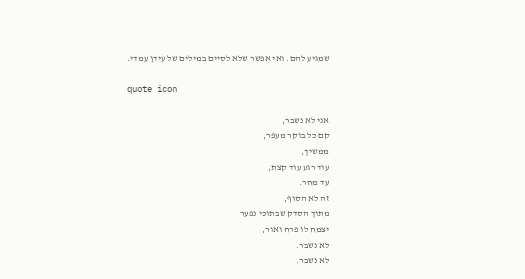שמגיע להם. ואי אפשר שלא לסיים במילים של עידן עמדי.

quote icon

אני לא נשבר,
קם כל בוקר מעפר,
ממשיך,
עוד רגע עוד קצת,
עד מחר.
זה לא הסוף,
מתוך הסדק שבתוכי נפער
יצמח לו פרח ואור,
לא נשבר.
לא נשבר.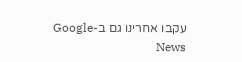עקבו אחרינו גם ב-Google News